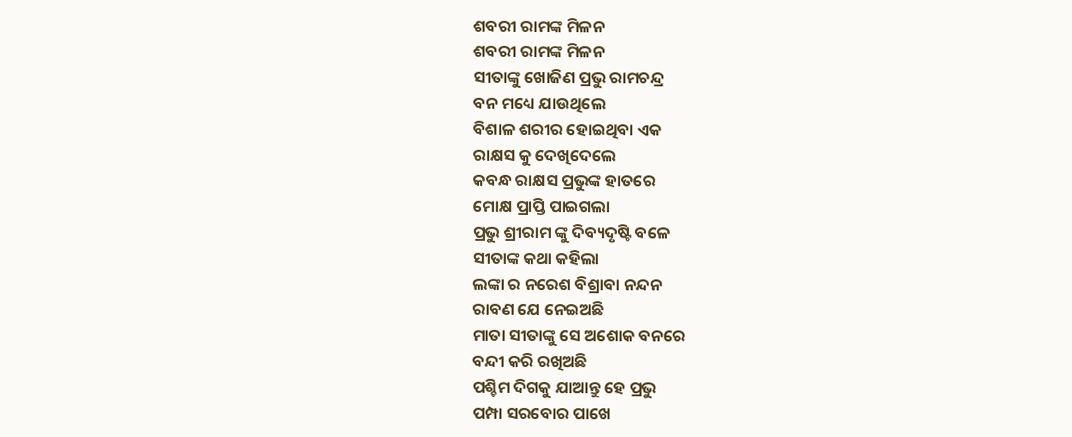ଶବରୀ ରାମଙ୍କ ମିଳନ
ଶବରୀ ରାମଙ୍କ ମିଳନ
ସୀତାଙ୍କୁ ଖୋଜିଣ ପ୍ରଭୁ ରାମଚନ୍ଦ୍ର
ବନ ମଧ୍ୟେ ଯାଉଥିଲେ
ବିଶାଳ ଶରୀର ହୋଇଥିବା ଏକ
ରାକ୍ଷସ କୁ ଦେଖିଦେଲେ
କବନ୍ଧ ରାକ୍ଷସ ପ୍ରଭୁଙ୍କ ହାତରେ
ମୋକ୍ଷ ପ୍ରାପ୍ତି ପାଇଗଲା
ପ୍ରଭୁ ଶ୍ରୀରାମ ଙ୍କୁ ଦିବ୍ୟଦୃଷ୍ଟି ବଳେ
ସୀତାଙ୍କ କଥା କହିଲା
ଲଙ୍କା ର ନରେଶ ବିଶ୍ରାବା ନନ୍ଦନ
ରାବଣ ଯେ ନେଇଅଛି
ମାତା ସୀତାଙ୍କୁ ସେ ଅଶୋକ ବନରେ
ବନ୍ଦୀ କରି ରଖିଅଛି
ପଶ୍ଚିମ ଦିଗକୁ ଯାଆନ୍ତୁ ହେ ପ୍ରଭୁ
ପମ୍ପା ସରବୋର ପାଖେ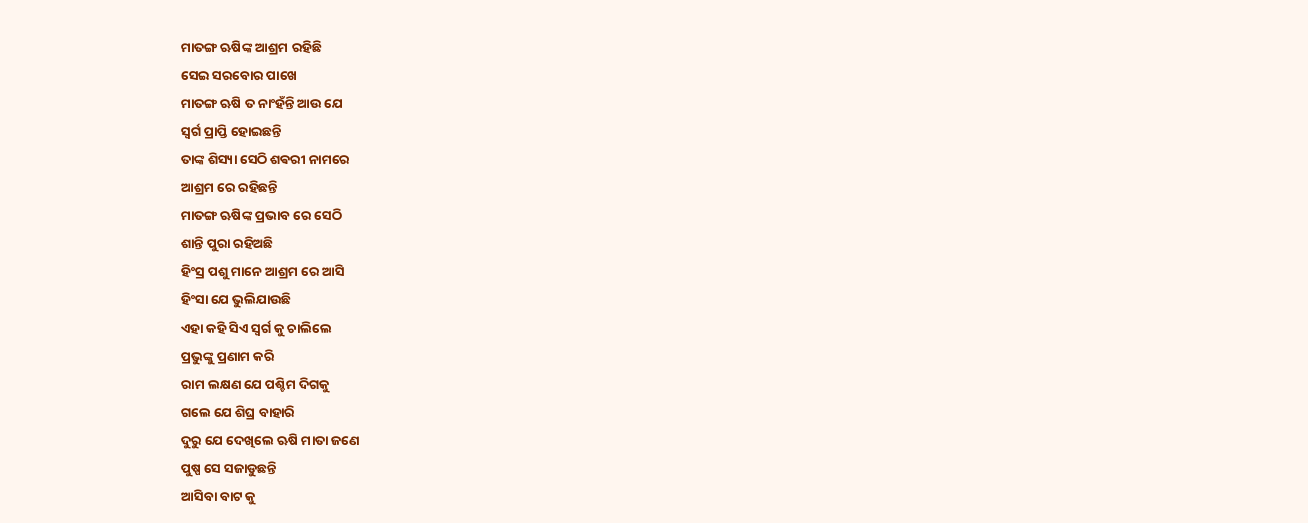ମାତଙ୍ଗ ଋଷିଙ୍କ ଆଶ୍ରମ ରହିଛି
ସେଇ ସରବୋର ପାଖେ
ମାତଙ୍ଗ ଋଷି ତ ନାଂହଁନ୍ତି ଆଉ ଯେ
ସ୍ଵର୍ଗ ପ୍ରାପ୍ତି ହୋଇଛନ୍ତି
ତାଙ୍କ ଶିସ୍ୟା ସେଠି ଶଵରୀ ନାମରେ
ଆଶ୍ରମ ରେ ରହିଛନ୍ତି
ମାତଙ୍ଗ ଋଷିଙ୍କ ପ୍ରଭାବ ରେ ସେଠି
ଶାନ୍ତି ପୁରା ରହିଅଛି
ହିଂସ୍ର ପଶୁ ମାନେ ଆଶ୍ରମ ରେ ଆସି
ହିଂସା ଯେ ଭୁଲିଯାଉଛି
ଏହା କହି ସିଏ ସ୍ୱର୍ଗ କୁ ଚାଲିଲେ
ପ୍ରଭୁଙ୍କୁ ପ୍ରଣାମ କରି
ରାମ ଲକ୍ଷଣ ଯେ ପଶ୍ଚିମ ଦିଗକୁ
ଗଲେ ଯେ ଶିଘ୍ର ବାହାରି
ଦୁରୁ ଯେ ଦେଖିଲେ ଋଷି ମାତା ଜଣେ
ପୁଷ୍ପ ସେ ସଜାଡୁଛନ୍ତି
ଆସିବା ବାଟ କୁ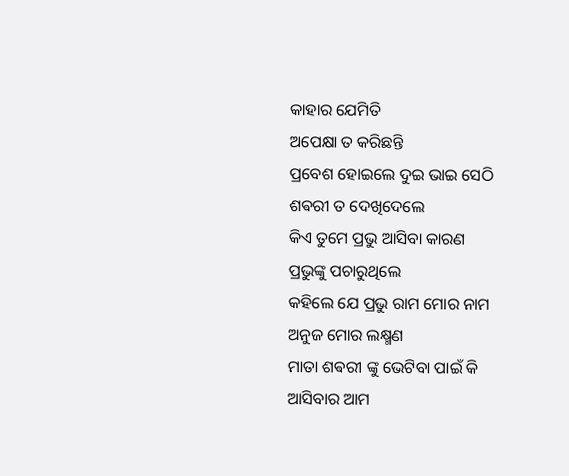କାହାର ଯେମିତି
ଅପେକ୍ଷା ତ କରିଛନ୍ତି
ପ୍ରବେଶ ହୋଇଲେ ଦୁଇ ଭାଇ ସେଠି
ଶଵରୀ ତ ଦେଖିଦେଲେ
କିଏ ତୁମେ ପ୍ରଭୁ ଆସିବା କାରଣ
ପ୍ରଭୁଙ୍କୁ ପଚାରୁଥିଲେ
କହିଲେ ଯେ ପ୍ରଭୁ ରାମ ମୋର ନାମ
ଅନୁଜ ମୋର ଲକ୍ଷ୍ମଣ
ମାତା ଶଵରୀ ଙ୍କୁ ଭେଟିବା ପାଇଁ କି
ଆସିବାର ଆମ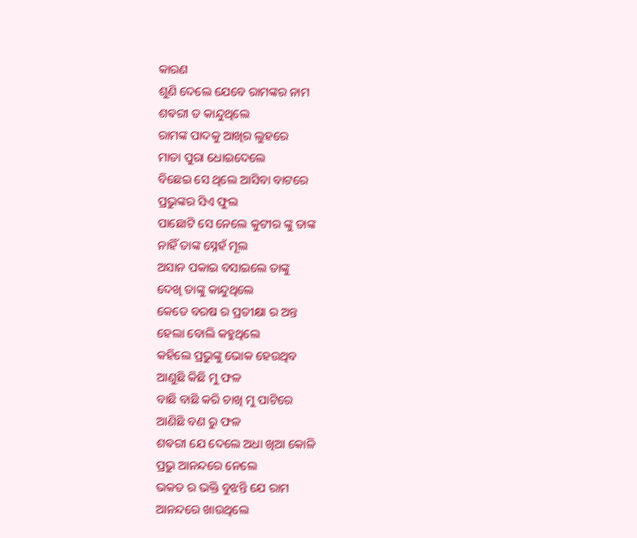କାରଣ
ଶୁଣି ଦେଲେ ଯେବେ ରାମଙ୍କର ନାମ
ଶଵରୀ ତ କାନ୍ଦୁଥିଲେ
ରାମଙ୍କ ପାଦକୁ ଆଖିର ଲୁହରେ
ମାତା ପୁରା ଧୋଇଦେଲେ
ବିଛେଇ ସେ ଥିଲେ ଆସିବା ବାଟରେ
ପ୍ରଭୁଙ୍କର ସିଏ ଫୁଲ
ପାଛୋଟି ସେ ନେଲେ କୁଟୀର ଙ୍କୁ ତାଙ୍କ
ନାହିଁ ତାଙ୍କ ସ୍ନେହଁ ମୂଲ
ଅସାନ ପକାଇ ବସାଇଲେ ତାଙ୍କୁ
ଦେଖି ତାଙ୍କୁ କାନ୍ଦୁଥିଲେ
କେତେ ବରଷ ର ପ୍ରତୀକ୍ଷା ର ଅନ୍ତ
ହେଲା ବୋଲି କହୁଥିଲେ
କହିଲେ ପ୍ରଭୁଙ୍କୁ ଭୋକ ହେଉଥିବ
ଆଣୁଛି କିଛି ମୁ ଫଳ
ବାଛି ବାଛି କରି ଚାଖି ମୁ ପାଟିରେ
ଆଣିଛି ବଣ ରୁ ଫଳ
ଶଵରୀ ଯେ ଦେଲେ ଅଧା ଖିଆ କୋଳି
ପ୍ରଭୁ ଆନନ୍ଦରେ ନେଲେ
ଭକତ ର ଭକ୍ତି ବୁଝନ୍ତି ଯେ ରାମ
ଆନନ୍ଦରେ ଖାଉଥିଲେ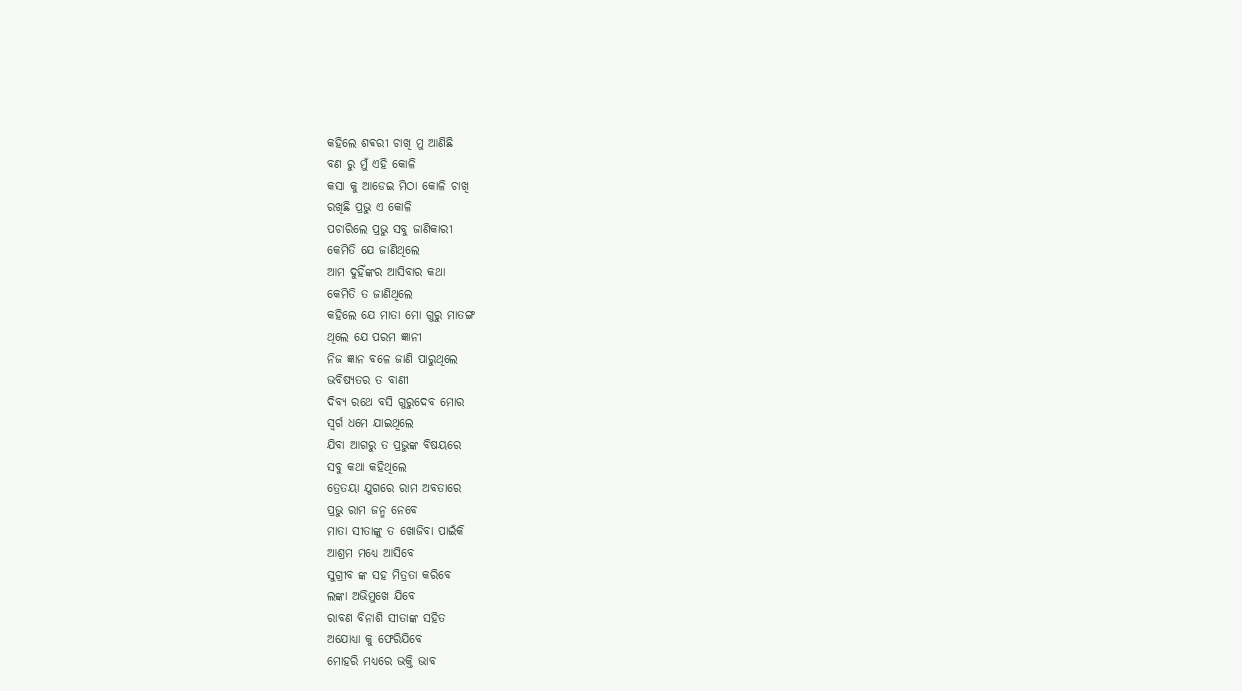କହିଲେ ଶଵରୀ ଚାଖି ମୁ ଆଣିଛି
ବଣ ରୁ ମୁଁ ଏହି କୋଳି
କସା କୁ ଆଡେଇ ମିଠା କୋଳି ଚାଖି
ରଖିଛି ପ୍ରଭୁ ଏ କୋଳି
ପଚାରିଲେ ପ୍ରଭୁ ସବୁ ଜାଣିକାରୀ
କେମିତି ଯେ ଜାଣିଥିଲେ
ଆମ ଦୁହିଁଙ୍କର ଆସିବାର କଥା
କେମିତି ତ ଜାଣିଥିଲେ
କହିଲେ ଯେ ମାତା ମୋ ଗୁରୁ ମାତଙ୍ଗ
ଥିଲେ ଯେ ପରମ ଜ୍ଞାନୀ
ନିଜ ଜ୍ଞାନ ବଳେ ଜାଣି ପାରୁଥିଲେ
ଭବିଷ୍ୟତର ତ ବାଣୀ
ଦିବ୍ୟ ରଥେ ବସି ଗୁରୁଦେବ ମୋର
ସ୍ୱର୍ଗ ଧମେ ଯାଇଥିଲେ
ଯିବା ଆଗରୁ ତ ପ୍ରଭୁଙ୍କ ବିଷୟରେ
ସବୁ କଥା କହିଥିଲେ
ତ୍ରେତୟା ଯୁଗରେ ରାମ ଅବତାରେ
ପ୍ରଭୁ ରାମ ଜନ୍ମ ନେବେ
ମାତା ସୀତାଙ୍କୁ ତ ଖୋଜିବା ପାଇଁକି
ଆଶ୍ରମ ମଧ୍ୟେ ଆସିବେ
ସୁଗ୍ରୀବ ଙ୍କ ସହ ମିତ୍ରତା କରିବେ
ଲଙ୍କା ଅଭିମୁଖେ ଯିବେ
ରାବଣ ବିନାଶି ସୀତାଙ୍କ ସହିତ
ଅଯୋଧ୍ୟା କୁ ଫେରିଯିବେ
ମୋହରି ମଧ୍ୟରେ ଭକ୍ତି ଭାବ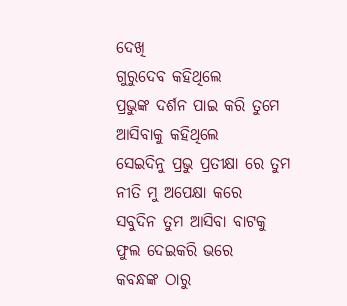ଦେଖି
ଗୁରୁଦେବ କହିଥିଲେ
ପ୍ରଭୁଙ୍କ ଦର୍ଶନ ପାଇ କରି ତୁମେ
ଆସିବାକୁ କହିଥିଲେ
ସେଇଦିନୁ ପ୍ରଭୁ ପ୍ରତୀକ୍ଷା ରେ ତୁମ
ନୀତି ମୁ ଅପେକ୍ଷା କରେ
ସବୁଦିନ ତୁମ ଆସିବା ବାଟକୁ
ଫୁଲ ଦେଇକରି ଭରେ
କବନ୍ଧଙ୍କ ଠାରୁ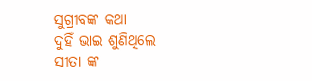ସୁଗ୍ରୀବଙ୍କ କଥା
ଦୁହିଁ ଭାଇ ଶୁଣିଥିଲେ
ସୀତା ଙ୍କ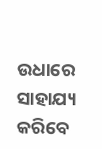ଉଧାରେ ସାହାଯ୍ୟ କରିବେ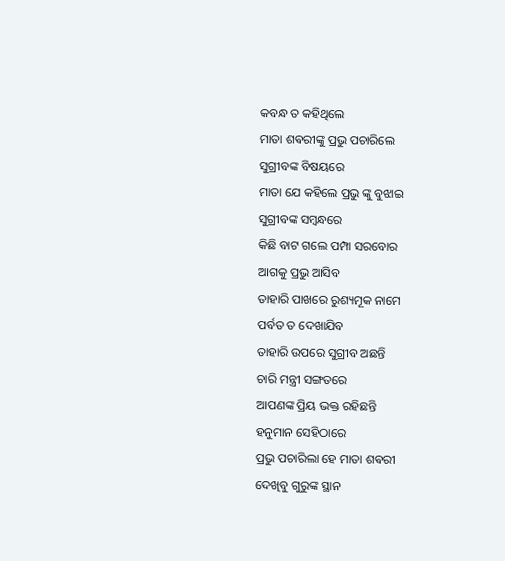କବନ୍ଧ ତ କହିଥିଲେ
ମାତା ଶଵରୀଙ୍କୁ ପ୍ରଭୁ ପଚାରିଲେ
ସୁଗ୍ରୀବଙ୍କ ବିଷୟରେ
ମାତା ଯେ କହିଲେ ପ୍ରଭୁ ଙ୍କୁ ବୁଝାଇ
ସୁଗ୍ରୀବଙ୍କ ସମ୍ବନ୍ଧରେ
କିଛି ବାଟ ଗଲେ ପମ୍ପା ସରବୋର
ଆଗକୁ ପ୍ରଭୁ ଆସିବ
ତାହାରି ପାଖରେ ରୁଶ୍ୟମୂକ ନାମେ
ପର୍ବତ ତ ଦେଖାଯିବ
ତାହାରି ଉପରେ ସୁଗ୍ରୀବ ଅଛନ୍ତି
ଚାରି ମନ୍ତ୍ରୀ ସଙ୍ଗତରେ
ଆପଣଙ୍କ ପ୍ରିୟ ଭକ୍ତ ରହିଛନ୍ତି
ହନୁମାନ ସେହିଠାରେ
ପ୍ରଭୁ ପଚାରିଲା ହେ ମାତା ଶଵରୀ
ଦେଖିବୁ ଗୁରୁଙ୍କ ସ୍ଥାନ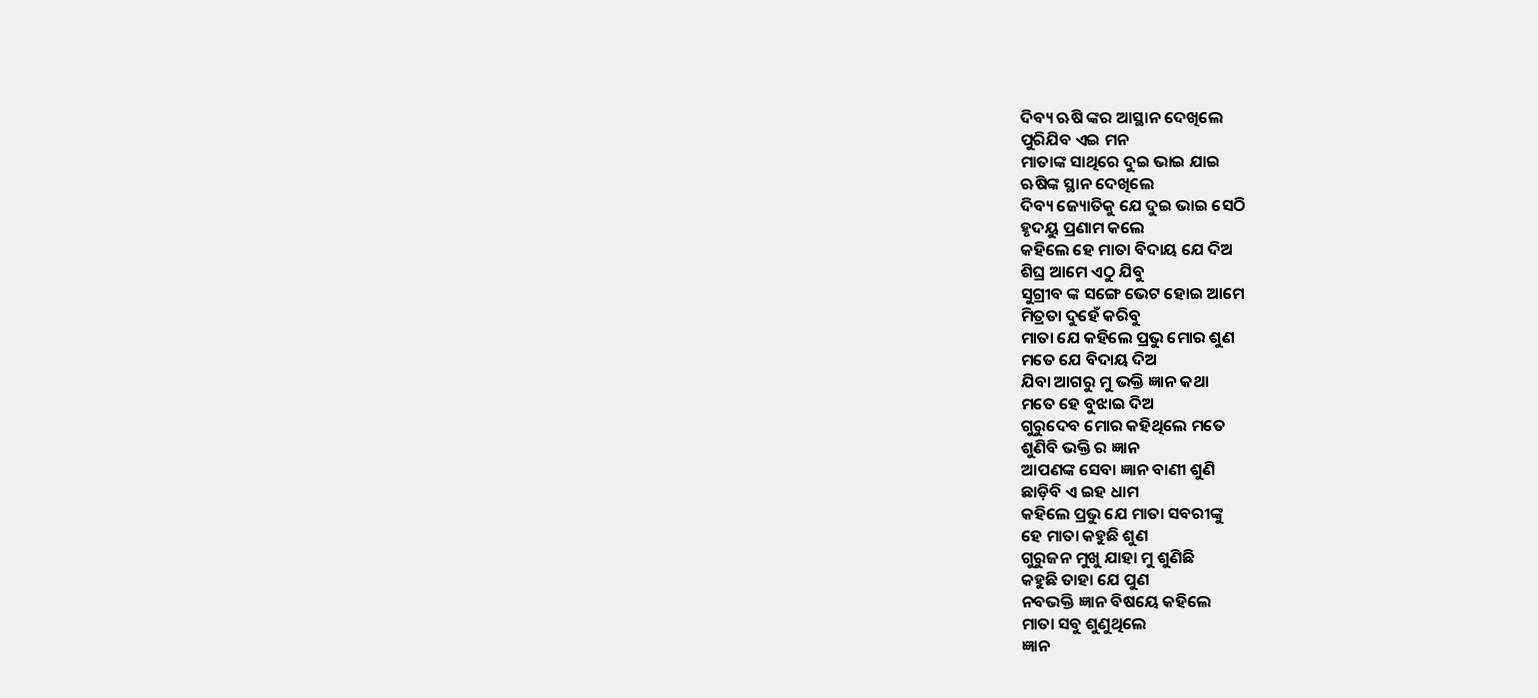ଦିବ୍ୟ ଋଷି ଙ୍କର ଆସ୍ଥାନ ଦେଖିଲେ
ପୁରିଯିବ ଏଇ ମନ
ମାତାଙ୍କ ସାଥିରେ ଦୁଇ ଭାଇ ଯାଇ
ଋଷିଙ୍କ ସ୍ଥାନ ଦେଖିଲେ
ଦିବ୍ୟ ଜ୍ୟୋତିକୁ ଯେ ଦୁଇ ଭାଇ ସେଠି
ହୃଦୟୁ ପ୍ରଣାମ କଲେ
କହିଲେ ହେ ମାତା ବିଦାୟ ଯେ ଦିଅ
ଶିଘ୍ର ଆମେ ଏଠୁ ଯିବୁ
ସୁଗ୍ରୀବ ଙ୍କ ସଙ୍ଗେ ଭେଟ ହୋଇ ଆମେ
ମିତ୍ରତା ଦୁହେଁ କରିବୁ
ମାତା ଯେ କହିଲେ ପ୍ରଭୁ ମୋର ଶୁଣ
ମତେ ଯେ ବିଦାୟ ଦିଅ
ଯିବା ଆଗରୁ ମୁ ଭକ୍ତି ଜ୍ଞାନ କଥା
ମତେ ହେ ବୁଝାଇ ଦିଅ
ଗୁରୁଦେବ ମୋର କହିଥିଲେ ମତେ
ଶୁଣିବି ଭକ୍ତି ର ଜ୍ଞାନ
ଆପଣଙ୍କ ସେବା ଜ୍ଞାନ ବାଣୀ ଶୁଣି
ଛାଡ଼ିବି ଏ ଇହ ଧାମ
କହିଲେ ପ୍ରଭୁ ଯେ ମାତା ସବରୀଙ୍କୁ
ହେ ମାତା କହୁଛି ଶୁଣ
ଗୁରୁଜନ ମୁଖୁ ଯାହା ମୁ ଶୁଣିଛି
କହୁଛି ତାହା ଯେ ପୁଣ
ନବଭକ୍ତି ଜ୍ଞାନ ବିଷୟେ କହିଲେ
ମାତା ସବୁ ଶୁଣୁଥିଲେ
ଜ୍ଞାନ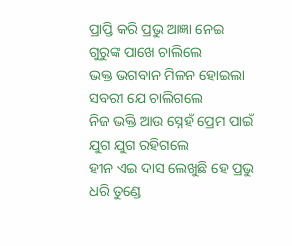ପ୍ରାପ୍ତି କରି ପ୍ରଭୁ ଆଜ୍ଞା ନେଇ
ଗୁରୁଙ୍କ ପାଖେ ଚାଲିଲେ
ଭକ୍ତ ଭଗବାନ ମିଳନ ହୋଇଲା
ସବରୀ ଯେ ଚାଲିଗଲେ
ନିଜ ଭକ୍ତି ଆଉ ସ୍ନେହଁ ପ୍ରେମ ପାଇଁ
ଯୁଗ ଯୁଗ ରହିଗଲେ
ହୀନ ଏଇ ଦାସ ଲେଖୁଛି ହେ ପ୍ରଭୁ
ଧରି ତୁଣ୍ଡେ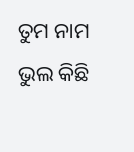ତୁମ ନାମ
ଭୁଲ କିଛି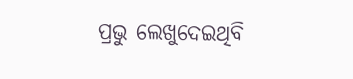ପ୍ରଭୁ ଲେଖୁଦେଇଥିବି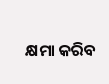କ୍ଷମା କରିବ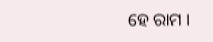ହେ ରାମ ।